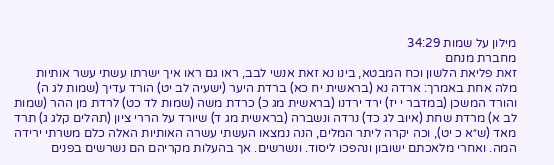מילון על שמות 34:29
מחברת מנחם
זאת פליאת הלשון וכח המבטא, בינו נא זאת אנשי לבב, ראו גם ראו איך ישרתו עשתי עשר אותיות מלה אחת באמרך: ארדה נא (בראשית יח כא) ברדת היער (ישעיה לב יט) הורד עדיך (שמות לג ה) והורד המשכן (במדבר י יז) ירד ירדנו (בראשית מג כ) כרדת משה (שמות לד כט) לרדת מן ההר (שמות לב א) מרדת שחת (איוב לג כד) נרדה ונשברה (בראשית מג ד) שיורד על הררי ציון (תהלים קלג ג) תרד מאד (ש״א כ יט), וכה יקרה ליתר המלים, הנה נמצאו העשתי עשרה האותיות האלה כלם משרתי ירידה המה. ואחרי מלאכתם ישובון ונהפכו ליסוד. ונשרשים. אך בהעלות מקריהם הם נשרשים בפנים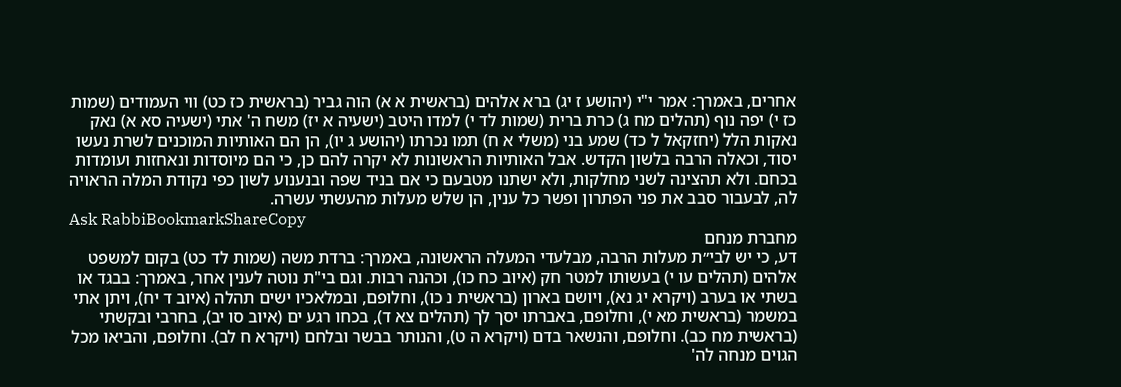אחרים, באמרך: אמר י"י (יהושע ז יג) ברא אלהים (בראשית א א) הוה גביר (בראשית כז כט) ווי העמודים (שמות כז י) יפה נוף (תהלים מח ג) כרת ברית (שמות לד י) למדו היטב (ישעיה א יז) משח ה' אתי (ישעיה סא א) נאק נאקות הלל (יחזקאל ל כד) שמע בני (משלי א ח) תמו נכרתו (יהושע ג יו), הן הם האותיות המוכנים לשרת נעשו יסוד, וכאלה הרבה בלשון הקדש. אבל האותיות הראשונות לא יקרה להם כן, כי הם מיוסדות ונאחזות ועומדות בכחם. ולא תהצינה לשני מחלקות, ולא ישתנו מטבעם כי אם בניד שפה ובנענוע לשון כפי נקודת המלה הראויה לה, לבעבור סבב את פני הפתרון ופשר כל ענין, הן שלש מעלות מהעשתי עשרה.
Ask RabbiBookmarkShareCopy
מחברת מנחם
דע, כי יש לבי״ת מעלות הרבה, מבלעדי המעלה הראשונה, באמרך: ברדת משה (שמות לד כט) בקום למשפט אלהים (תהלים עו י) בעשותו למטר חק (איוב כח כו), וכהנה רבות. וגם בי"ת נוטה לענין אחר, באמרך: בבגד או בשתי או בערב (ויקרא יג נא), ויושם בארון (בראשית נ כו), וחלופם, ובמלאכיו ישים תהלה (איוב ד יח), ויתן אתי במשמר (בראשית מא י), וחלופם, באברתו יסך לך (תהלים צא ד), בכחו רגע ים (איוב סו יב), בחרבי ובקשתי (בראשית מח כב). וחלופם, והנשאר בדם (ויקרא ה ט), והנותר בבשר ובלחם (ויקרא ח לב). וחלופם, והביאו מכל הגוים מנחה לה'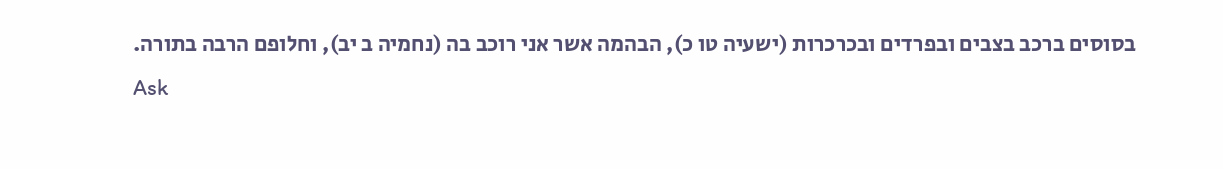בסוסים ברכב בצבים ובפרדים ובכרכרות (ישעיה טו כ), הבהמה אשר אני רוכב בה (נחמיה ב יב), וחלופם הרבה בתורה.
Ask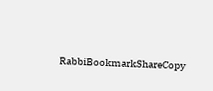RabbiBookmarkShareCopy